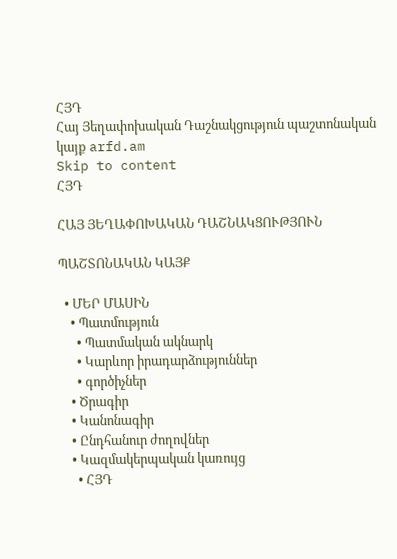ՀՅԴ
Հայ Յեղափոխական Դաշնակցություն պաշտոնական կայք arfd.am
Skip to content
ՀՅԴ

ՀԱՅ ՅԵՂԱՓՈԽԱԿԱՆ ԴԱՇՆԱԿՑՈՒԹՅՈՒՆ

ՊԱՇՏՈՆԱԿԱՆ ԿԱՅՔ

  • ՄԵՐ ՄԱՍԻՆ
    • Պատմություն
      • Պատմական ակնարկ
      • Կարևոր իրադարձություններ
      • գործիչներ
    • Ծրագիր
    • Կանոնագիր
    • Ընդհանուր ժողովներ
    • Կազմակերպական կառույց
      • ՀՅԴ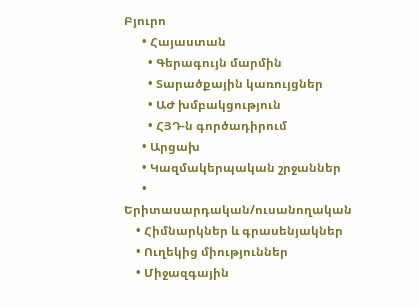Բյուրո
      • Հայաստան
        • Գերագույն մարմին
        • Տարածքային կառույցներ
        • ԱԺ խմբակցություն
        • ՀՅԴ-ն գործադիրում
      • Արցախ
      • Կազմակերպական շրջաններ
      • Երիտասարդական/ուսանողական
    • Հիմնարկներ և գրասենյակներ
    • Ուղեկից միություններ
    • Միջազգային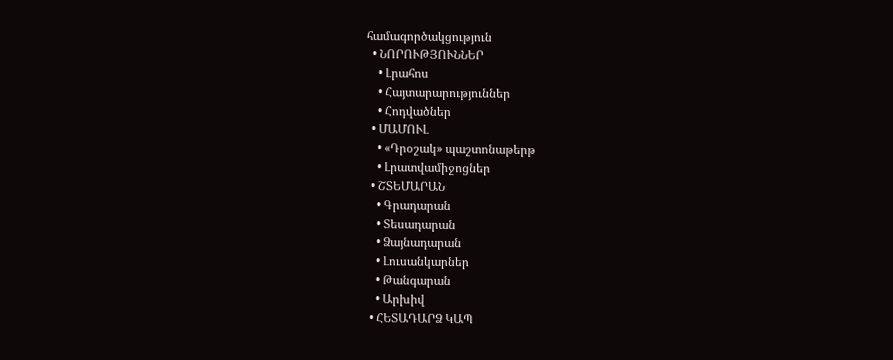համագործակցություն
  • ՆՈՐՈՒԹՅՈՒՆՆԵՐ
    • Լրահոս
    • Հայտարարություններ
    • Հոդվածներ
  • ՄԱՄՈՒԼ
    • «Դրօշակ» պաշտոնաթերթ
    • Լրատվամիջոցներ
  • ՇՏԵՄԱՐԱՆ
    • Գրադարան
    • Տեսադարան
    • Ձայնադարան
    • Լուսանկարներ
    • Թանգարան
    • Արխիվ
  • ՀԵՏԱԴԱՐՁ ԿԱՊ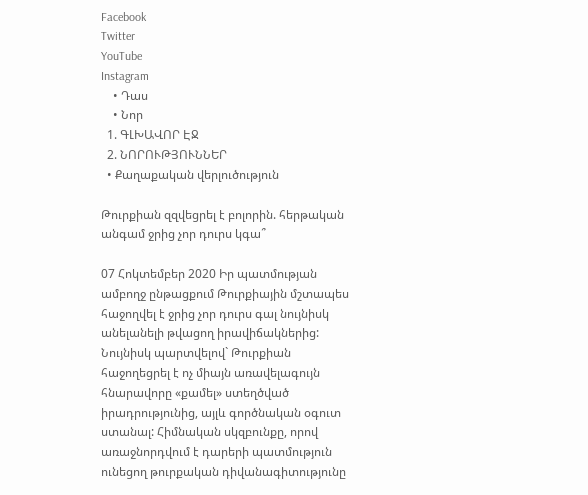Facebook
Twitter
YouTube
Instagram
    • Դաս
    • Նոր
  1. ԳԼԽԱՎՈՐ ԷՋ
  2. ՆՈՐՈՒԹՅՈՒՆՆԵՐ
  • Քաղաքական վերլուծություն

Թուրքիան զզվեցրել է բոլորին. հերթական անգամ ջրից չոր դուրս կգա՞

07 Հոկտեմբեր 2020 Իր պատմության ամբողջ ընթացքում Թուրքիային մշտապես հաջողվել է ջրից չոր դուրս գալ նույնիսկ անելանելի թվացող իրավիճակներից: Նույնիսկ պարտվելով` Թուրքիան հաջողեցրել է ոչ միայն առավելագույն հնարավորը «քամել» ստեղծված իրադրությունից, այլև գործնական օգուտ ստանալ: Հիմնական սկզբունքը, որով առաջնորդվում է դարերի պատմություն ունեցող թուրքական դիվանագիտությունը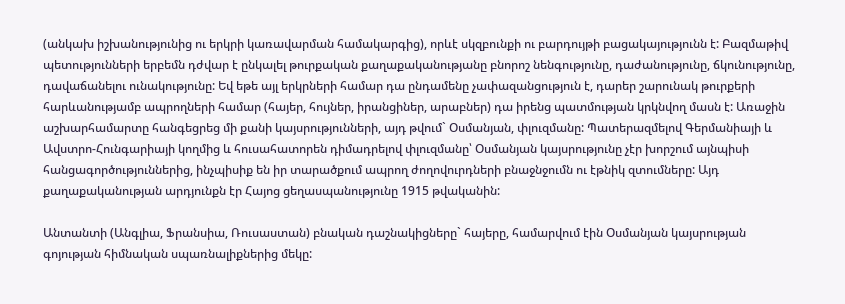(անկախ իշխանությունից ու երկրի կառավարման համակարգից), որևէ սկզբունքի ու բարդույթի բացակայությունն է: Բազմաթիվ պետությունների երբեմն դժվար է ընկալել թուրքական քաղաքականությանը բնորոշ նենգությունը, դաժանությունը, ճկունությունը, դավաճանելու ունակությունը: Եվ եթե այլ երկրների համար դա ընդամենը չափազանցություն է, դարեր շարունակ թուրքերի հարևանությամբ ապրողների համար (հայեր, հույներ, իրանցիներ, արաբներ) դա իրենց պատմության կրկնվող մասն է: Առաջին աշխարհամարտը հանգեցրեց մի քանի կայսրությունների, այդ թվում` Օսմանյան, փլուզմանը: Պատերազմելով Գերմանիայի և Ավստրո-Հունգարիայի կողմից և հուսահատորեն դիմադրելով փլուզմանը՝ Օսմանյան կայսրությունը չէր խորշում այնպիսի հանցագործություններից, ինչպիսիք են իր տարածքում ապրող ժողովուրդների բնաջնջումն ու էթնիկ զտումները: Այդ քաղաքականության արդյունքն էր Հայոց ցեղասպանությունը 1915 թվականին:

Անտանտի (Անգլիա, Ֆրանսիա, Ռուսաստան) բնական դաշնակիցները` հայերը, համարվում էին Օսմանյան կայսրության գոյության հիմնական սպառնալիքներից մեկը: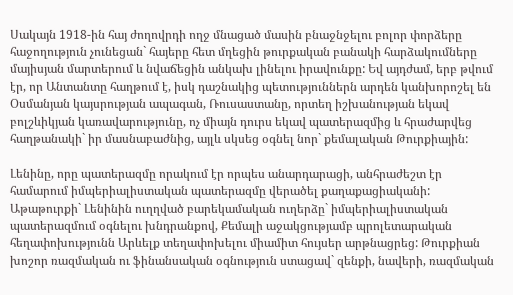Սակայն 1918-ին հայ ժողովրդի ողջ մնացած մասին բնաջնջելու բոլոր փորձերը հաջողություն չունեցան` հայերը հետ մղեցին թուրքական բանակի հարձակումները մայիսյան մարտերում և նվաճեցին անկախ լինելու իրավունքը: Եվ այդժամ, երբ թվում էր, որ Անտանտը հաղթում է, իսկ դաշնակից պետություններն արդեն կանխորոշել են Օսմանյան կայսրության ապագան, Ռուսաստանը, որտեղ իշխանության եկավ բոլշևիկյան կառավարությունը, ոչ միայն դուրս եկավ պատերազմից և հրաժարվեց հաղթանակի` իր մասնաբաժնից, այլև սկսեց օգնել նոր` քեմալական Թուրքիային:

Լենինը, որը պատերազմը որակում էր որպես անարդարացի, անհրաժեշտ էր համարում իմպերիալիստական պատերազմը վերածել քաղաքացիականի: Աթաթուրքի` Լենինին ուղղված բարեկամական ուղերձը` իմպերիալիստական պատերազմում օգնելու խնդրանքով, Քեմալի աջակցությամբ պրոլետարական հեղափոխությունն Արևելք տեղափոխելու միամիտ հույսեր արթնացրեց: Թուրքիան խոշոր ռազմական ու ֆինանսական օգնություն ստացավ` զենքի, նավերի, ռազմական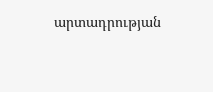արտադրության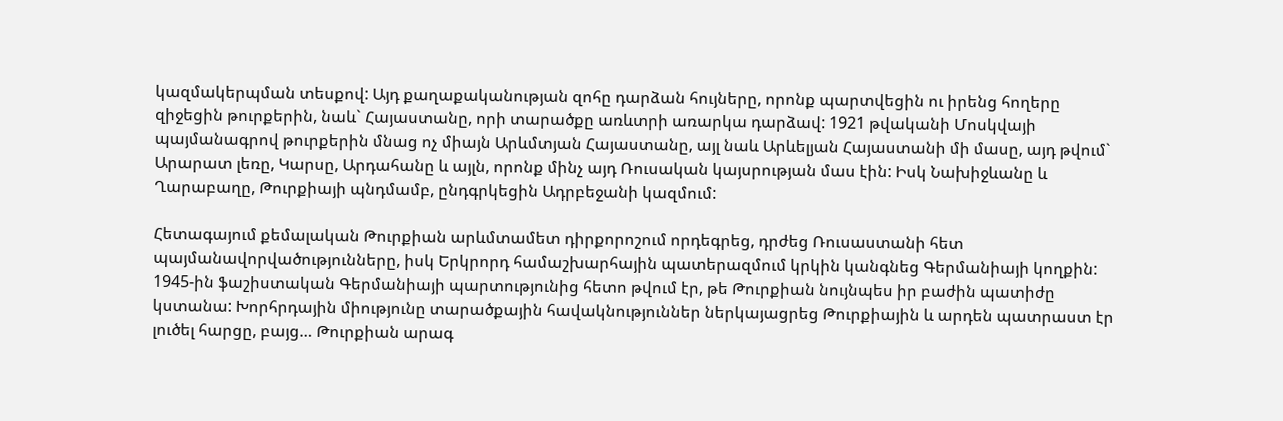կազմակերպման տեսքով: Այդ քաղաքականության զոհը դարձան հույները, որոնք պարտվեցին ու իրենց հողերը զիջեցին թուրքերին, նաև` Հայաստանը, որի տարածքը առևտրի առարկա դարձավ: 1921 թվականի Մոսկվայի պայմանագրով թուրքերին մնաց ոչ միայն Արևմտյան Հայաստանը, այլ նաև Արևելյան Հայաստանի մի մասը, այդ թվում` Արարատ լեռը, Կարսը, Արդահանը և այլն, որոնք մինչ այդ Ռուսական կայսրության մաս էին: Իսկ Նախիջևանը և Ղարաբաղը, Թուրքիայի պնդմամբ, ընդգրկեցին Ադրբեջանի կազմում:

Հետագայում քեմալական Թուրքիան արևմտամետ դիրքորոշում որդեգրեց, դրժեց Ռուսաստանի հետ պայմանավորվածությունները, իսկ Երկրորդ համաշխարհային պատերազմում կրկին կանգնեց Գերմանիայի կողքին: 1945-ին ֆաշիստական Գերմանիայի պարտությունից հետո թվում էր, թե Թուրքիան նույնպես իր բաժին պատիժը կստանա: Խորհրդային միությունը տարածքային հավակնություններ ներկայացրեց Թուրքիային և արդեն պատրաստ էր լուծել հարցը, բայց… Թուրքիան արագ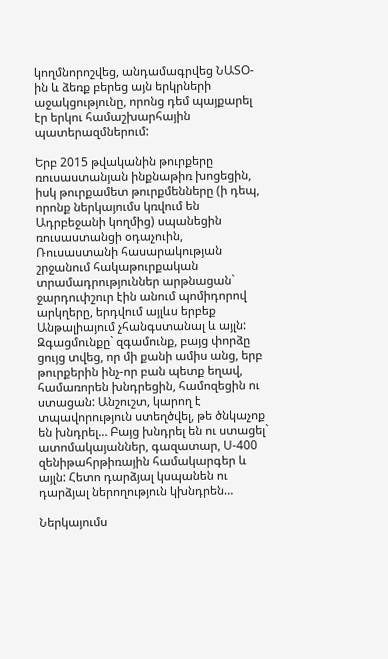կողմնորոշվեց, անդամագրվեց ՆԱՏՕ-ին և ձեռք բերեց այն երկրների աջակցությունը, որոնց դեմ պայքարել էր երկու համաշխարհային պատերազմներում:

Երբ 2015 թվականին թուրքերը ռուսաստանյան ինքնաթիռ խոցեցին, իսկ թուրքամետ թուրքմենները (ի դեպ, որոնք ներկայումս կռվում են Ադրբեջանի կողմից) սպանեցին ռուսաստանցի օդաչուին, Ռուսաստանի հասարակության շրջանում հակաթուրքական տրամադրություններ արթնացան` ջարդուփշուր էին անում պոմիդորով արկղերը, երդվում այլևս երբեք Անթալիայում չհանգստանալ և այլն: Զգացմունքը` զգամունք, բայց փորձը ցույց տվեց, որ մի քանի ամիս անց, երբ թուրքերին ինչ-որ բան պետք եղավ, համառորեն խնդրեցին, համոզեցին ու ստացան: Անշուշտ, կարող է տպավորություն ստեղծվել, թե ծնկաչոք են խնդրել… Բայց խնդրել են ու ստացել` ատոմակայաններ, գազատար, Ս-400 զենիթահրթիռային համակարգեր և այլն: Հետո դարձյալ կսպանեն ու դարձյալ ներողություն կխնդրեն…

Ներկայումս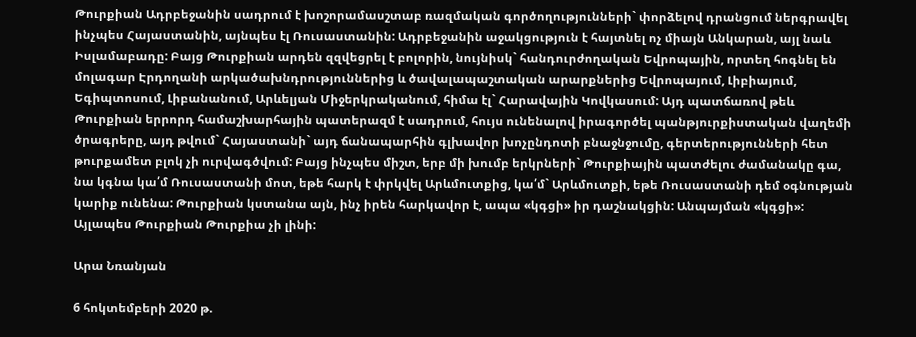Թուրքիան Ադրբեջանին սադրում է խոշորամասշտաբ ռազմական գործողությունների` փորձելով դրանցում ներգրավել ինչպես Հայաստանին, այնպես էլ Ռուսաստանին: Ադրբեջանին աջակցություն է հայտնել ոչ միայն Անկարան, այլ նաև Իսլամաբադը: Բայց Թուրքիան արդեն զզվեցրել է բոլորին, նույնիսկ` հանդուրժողական Եվրոպային, որտեղ հոգնել են մոլագար Էրդողանի արկածախնդրություններից և ծավալապաշտական արարքներից Եվրոպայում, Լիբիայում, Եգիպտոսում, Լիբանանում, Արևելյան Միջերկրականում, հիմա էլ` Հարավային Կովկասում: Այդ պատճառով թեև Թուրքիան երրորդ համաշխարհային պատերազմ է սադրում, հույս ունենալով իրագործել պանթյուրքիստական վաղեմի ծրագրերը, այդ թվում` Հայաստանի` այդ ճանապարհին գլխավոր խոչընդոտի բնաջնջումը, գերտերությունների հետ թուրքամետ բլոկ չի ուրվագծվում: Բայց ինչպես միշտ, երբ մի խումբ երկրների` Թուրքիային պատժելու ժամանակը գա, նա կգնա կա՛մ Ռուսաստանի մոտ, եթե հարկ է փրկվել Արևմուտքից, կա՛մ` Արևմուտքի, եթե Ռուսաստանի դեմ օգնության կարիք ունենա: Թուրքիան կստանա այն, ինչ իրեն հարկավոր է, ապա «կգցի» իր դաշնակցին: Անպայման «կգցի»: Այլապես Թուրքիան Թուրքիա չի լինի:

Արա Նռանյան

6 հոկտեմբերի 2020 թ.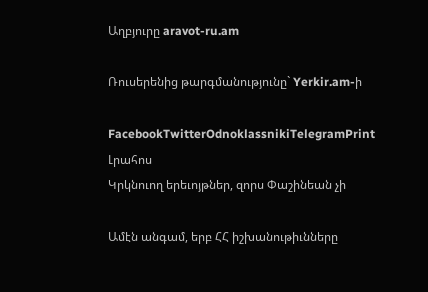Աղբյուրը aravot-ru.am

Ռուսերենից թարգմանությունը` Yerkir.am-ի

FacebookTwitterOdnoklassnikiTelegramPrint
Լրահոս
Կրկնուող երեւոյթներ, զորս Փաշինեան չի

Ամէն անգամ, երբ ՀՀ իշխանութիւնները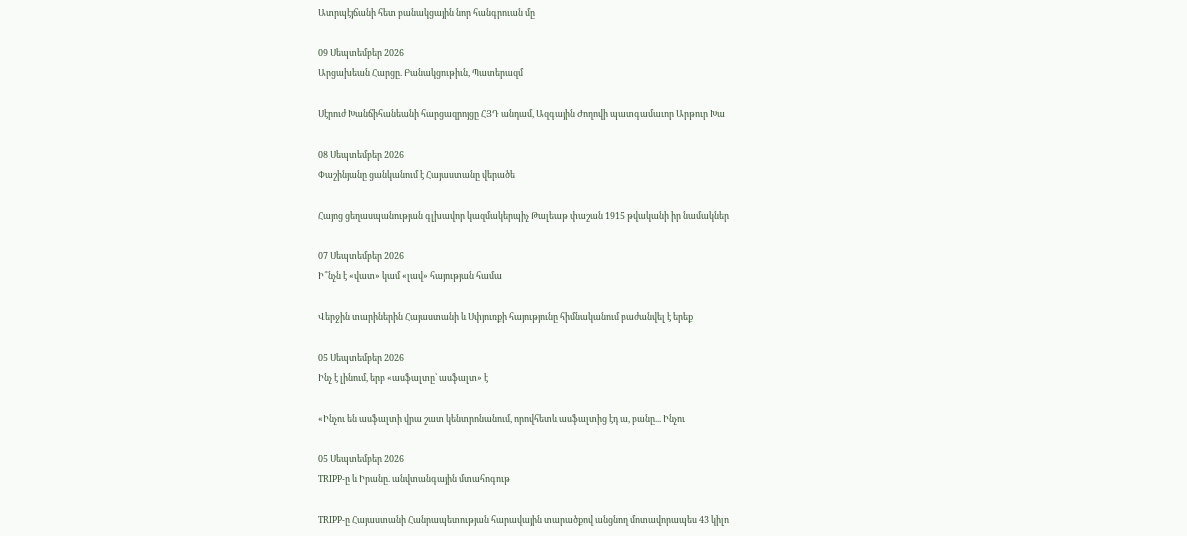Ատրպէյճանի հետ բանակցային նոր հանգրուան մը

09 Սեպտեմբեր 2026
Արցախեան Հարցը. Բանակցութիւն, Պատերազմ

Սէրուժ Խանճիհանեանի հարցազրոյցը ՀՅԴ անդամ, Ազգային Ժողովի պատգամաւոր Արթուր Խա

08 Սեպտեմբեր 2026
Փաշինյանը ցանկանում է Հայաստանը վերածե

Հայոց ցեղասպանության գլխավոր կազմակերպիչ Թալեաթ փաշան 1915 թվականի իր նամակներ

07 Սեպտեմբեր 2026
Ի՞նչն է «վատ» կամ «լավ» հայության համա

Վերջին տարիներին Հայաստանի և Սփյուռքի հայությունը հիմնականում բաժանվել է երեք

05 Սեպտեմբեր 2026
Ինչ է լինում, երբ «ասֆալտը՝ ասֆալտ» է

«Ինչու են ասֆալտի վրա շատ կենտրոնանում, որովհետև ասֆալտից էդ ա, բանը... Ինչու

05 Սեպտեմբեր 2026
TRIPP-ը և Իրանը. անվտանգային մտահոգութ

TRIPP-ը Հայաստանի Հանրապետության հարավային տարածքով անցնող մոտավորապես 43 կիլո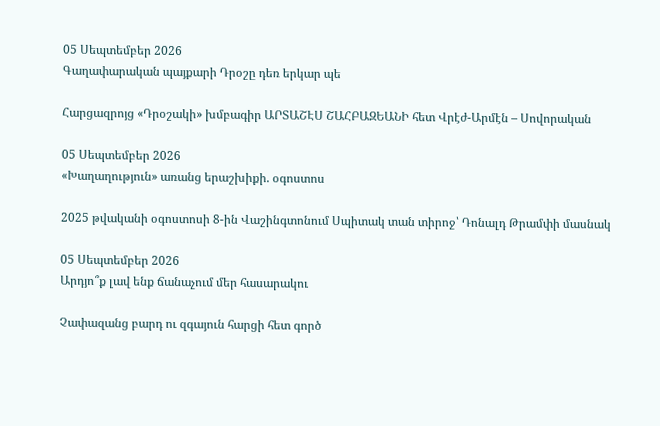05 Սեպտեմբեր 2026
Գաղափարական պայքարի Դրօշը դեռ երկար պե

Հարցազրոյց «Դրօշակի» խմբագիր ԱՐՏԱՇԷՍ ՇԱՀԲԱԶԵԱՆԻ հետ Վրէժ-Արմէն – Սովորական

05 Սեպտեմբեր 2026
«Խաղաղություն» առանց երաշխիքի. օգոստոս

2025 թվականի օգոստոսի 8-ին Վաշինգտոնում Սպիտակ տան տիրոջ՝ Դոնալդ Թրամփի մասնակ

05 Սեպտեմբեր 2026
Արդյո՞ք լավ ենք ճանաչում մեր հասարակու

Չափազանց բարդ ու զգայուն հարցի հետ գործ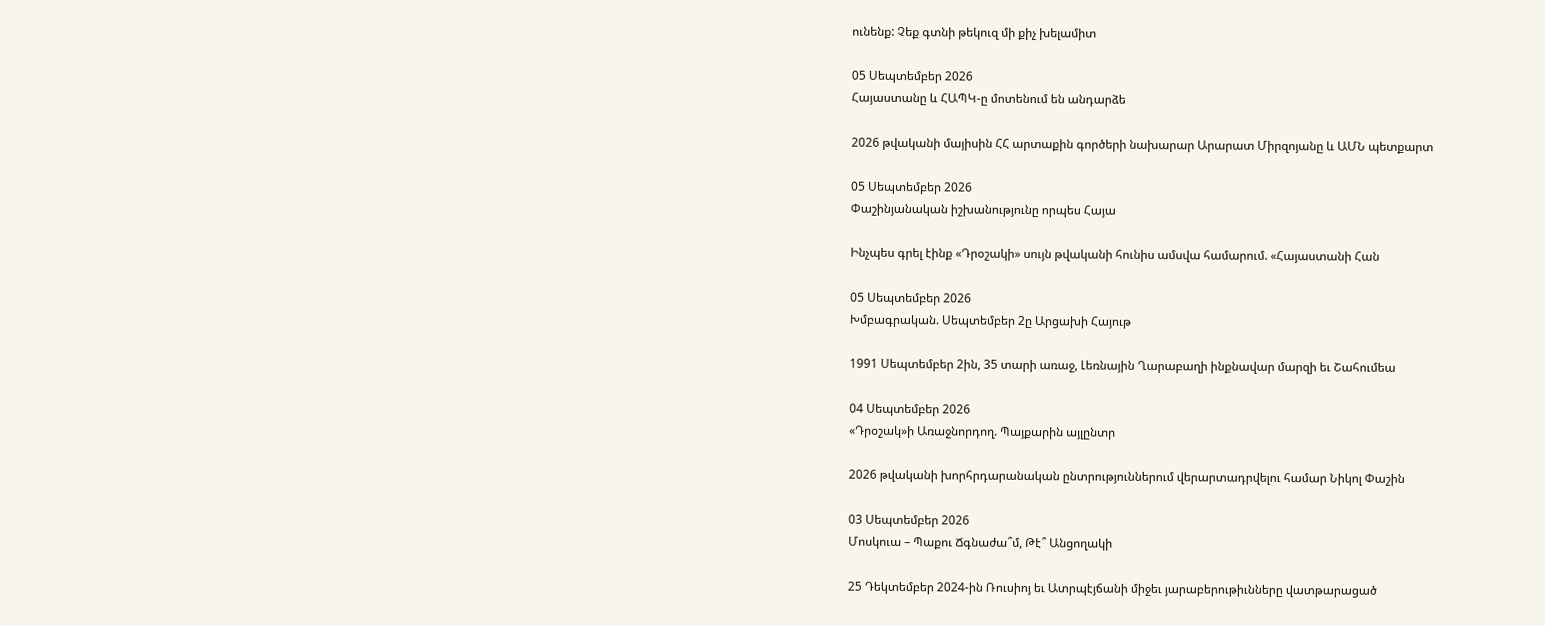ունենք: Չեք գտնի թեկուզ մի քիչ խելամիտ

05 Սեպտեմբեր 2026
Հայաստանը և ՀԱՊԿ-ը մոտենում են անդարձե

2026 թվականի մայիսին ՀՀ արտաքին գործերի նախարար Արարատ Միրզոյանը և ԱՄՆ պետքարտ

05 Սեպտեմբեր 2026
Փաշինյանական իշխանությունը որպես Հայա

Ինչպես գրել էինք «Դրօշակի» սույն թվականի հունիս ամսվա համարում. «Հայաստանի Հան

05 Սեպտեմբեր 2026
Խմբագրական. Սեպտեմբեր 2ը Արցախի Հայութ

1991 Սեպտեմբեր 2ին, 35 տարի առաջ, Լեռնային Ղարաբաղի ինքնավար մարզի եւ Շահումեա

04 Սեպտեմբեր 2026
«Դրօշակ»ի Առաջնորդող. Պայքարին այլընտր

2026 թվականի խորհրդարանական ընտրություններում վերարտադրվելու համար Նիկոլ Փաշին

03 Սեպտեմբեր 2026
Մոսկուա – Պաքու Ճգնաժա՞մ, Թէ՞ Անցողակի

25 Դեկտեմբեր 2024-ին Ռուսիոյ եւ Ատրպէյճանի միջեւ յարաբերութիւնները վատթարացած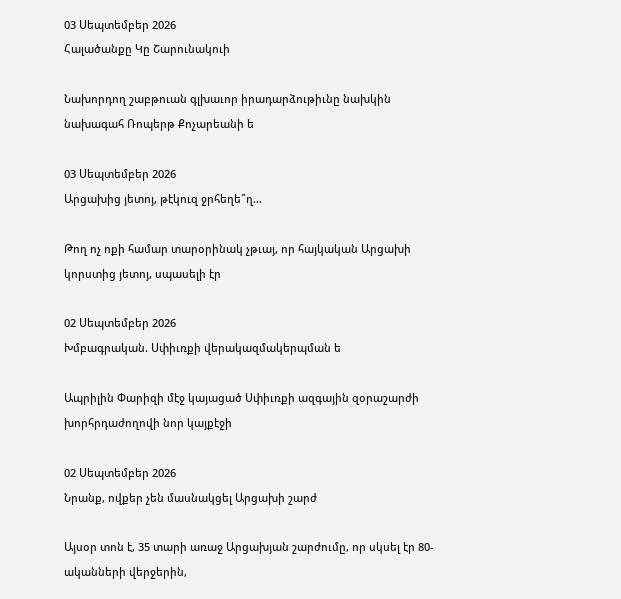03 Սեպտեմբեր 2026
Հալածանքը Կը Շարունակուի

Նախորդող շաբթուան գլխաւոր իրադարձութիւնը նախկին նախագահ Ռոպերթ Քոչարեանի ե

03 Սեպտեմբեր 2026
Արցախից յետոյ, թէկուզ ջրհեղե՞ղ…

Թող ոչ ոքի համար տարօրինակ չթւայ, որ հայկական Արցախի կորստից յետոյ, սպասելի էր

02 Սեպտեմբեր 2026
Խմբագրական. Սփիւռքի վերակազմակերպման ե

Ապրիլին Փարիզի մէջ կայացած Սփիւռքի ազգային զօրաշարժի խորհրդաժողովի նոր կայքէջի

02 Սեպտեմբեր 2026
Նրանք, ովքեր չեն մասնակցել Արցախի շարժ

Այսօր տոն է, 35 տարի առաջ Արցախյան շարժումը, որ սկսել էր 80-ականների վերջերին,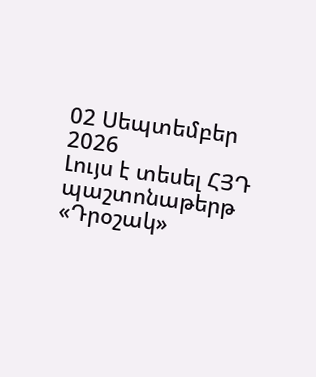02 Սեպտեմբեր 2026
Լույս է տեսել ՀՅԴ պաշտոնաթերթ «Դրօշակ»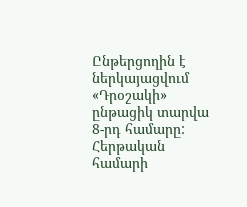Ընթերցողին է ներկայացվում «Դրօշակի» ընթացիկ տարվա 8-րդ համարը: Հերթական համարի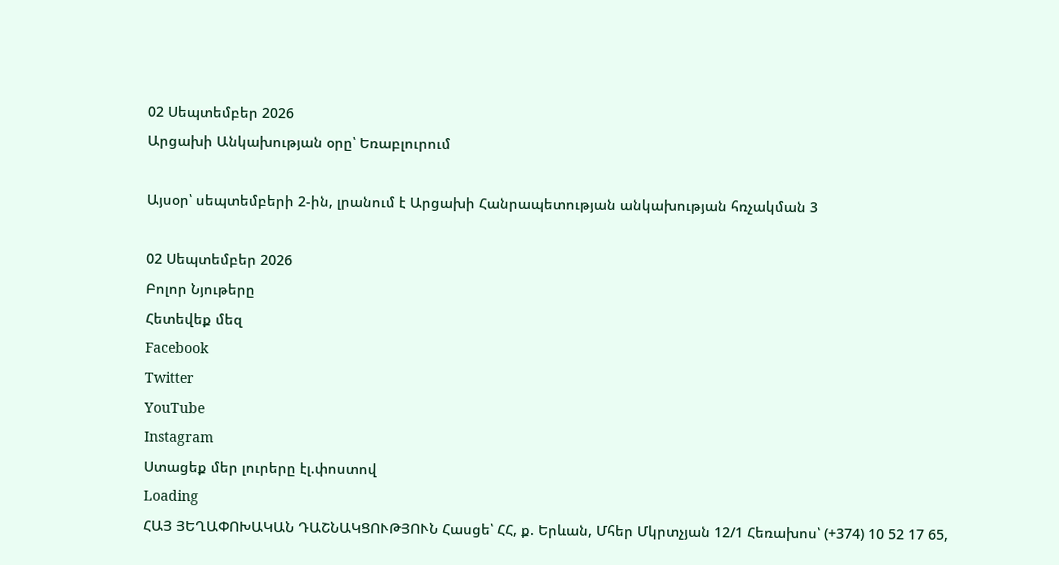02 Սեպտեմբեր 2026
Արցախի Անկախության օրը՝ Եռաբլուրում

Այսօր՝ սեպտեմբերի 2-ին, լրանում է Արցախի Հանրապետության անկախության հռչակման 3

02 Սեպտեմբեր 2026
Բոլոր Նյութերը
Հետեվեք մեզ
Facebook
Twitter
YouTube
Instagram
Ստացեք մեր լուրերը էլ.փոստով
Loading
ՀԱՅ ՅԵՂԱՓՈԽԱԿԱՆ ԴԱՇՆԱԿՑՈՒԹՅՈՒՆ Հասցե՝ ՀՀ, ք. Երևան, Մհեր Մկրտչյան 12/1 Հեռախոս՝ (+374) 10 52 17 65,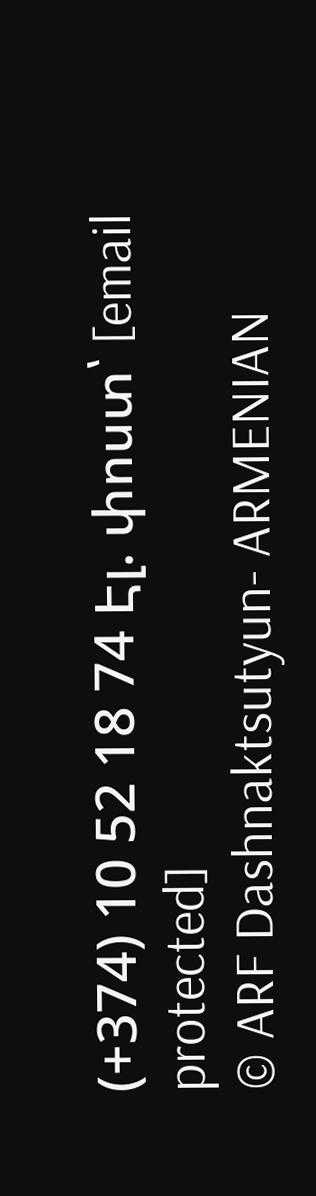(+374) 10 52 18 74 Էլ. փոստ՝ [email protected]
© ARF Dashnaktsutyun- ARMENIAN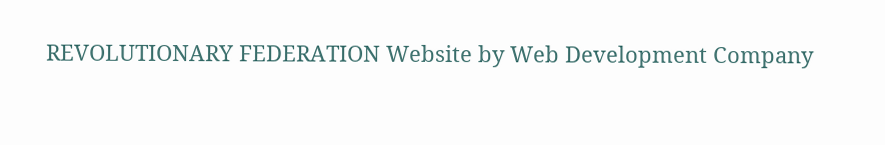REVOLUTIONARY FEDERATION Website by Web Development Company